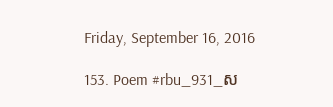Friday, September 16, 2016

153. Poem #rbu_931_ស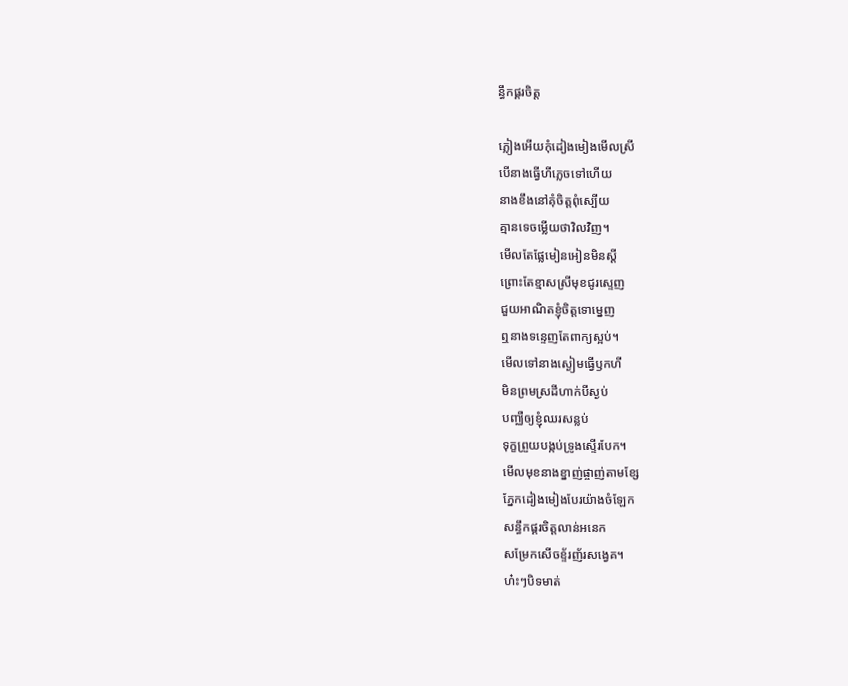ន្ធឹកផ្គរចិត្ត

ភ្លៀងអើយកុំដៀងមៀងមើលស្រី
បើនាងធ្វើហីភ្លេចទៅហើយ
នាងខឹងនៅគុំចិត្តពុំស្បើយ
គ្មានទេចម្លើយថាវិលវិញ។
មើលតែផ្លែមៀនអៀនមិនស្ដី
ព្រោះតែខ្មាសស្រីមុខជូរស្ទេញ
ជួយអាណិតខ្ញុំចិត្តទោម្នេញ
ឮនាងទន្ទេញតែពាក្យស្អប់។
មើលទៅនាងស្ងៀមធ្វើឫកហី
មិនព្រមស្រដីហាក់បីស្ងប់
បញ្ឈឺឲ្យខ្ញុំឈរសន្លប់
ទុក្ខព្រួយបង្កប់ទ្រូងស្ទើរបែក។
មើលមុខនាងខ្នាញ់ផ្ចាញ់តាមខ្សែ
ភ្នែកដៀងមៀងបែរយ៉ាងចំឡែក
សន្ធឹកផ្គរចិត្តលាន់អនេក
សម្រែកសើចខ្ទ័រញ័រសង្វេគ។
ហ៎ះៗបិទមាត់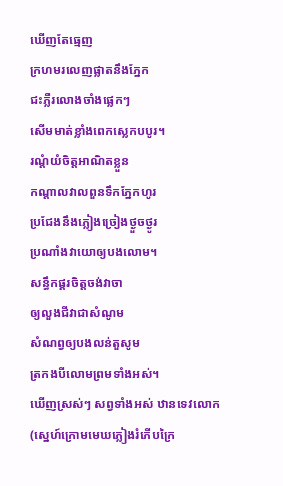ឃើញតែធ្មេញ
ក្រហមរលេញផ្លាតនឹងភ្នែក
ជះភ្លឺរលោងចាំងផ្លេកៗ
សើមមាត់ខ្លាំងពេកស្លេកបបូរ។
រណ្ដំយំចិត្តអាណិតខ្លួន
កណ្ដាលវាលពួនទឹកភ្នែកហូរ
ប្រជែងនឹងភ្លៀងច្រៀងថ្ងួចថ្ងូរ
ប្រណាំងវាយោឲ្យបងលោម។
សន្ធឹកផ្គរចិត្តចង់វាចា
ឲ្យលួងជីវាជាសំណូម
សំណព្វឲ្យបងលន់តួសូម
ត្រកងបីលោមព្រមទាំងអស់។
ឃើញស្រស់ៗ សព្វទាំងអស់ ឋានទេវលោក
(ស្នេហ៍ក្រោមមេឃភ្លៀងរំភើបក្រៃ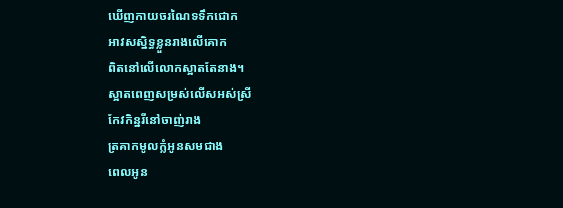ឃើញកាយចរណៃទទឹកជោក
អាវសស្និទ្ធខ្លួនរាងលើគោក
ពិតនៅលើលោកស្អាតតែនាង។
ស្អាតពេញសម្រស់លើសអស់ស្រី
កែវកិន្នរីនៅចាញ់រាង
ត្រគាកមូលក្លំអូនសមជាង
ពេលអូន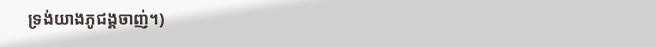ទ្រង់យាងភូជង្គចាញ់។)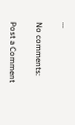...

No comments:

Post a Comment